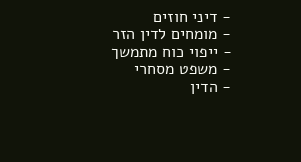- דיני חוזים
- מומחים לדין הזר
- ייפוי כוח מתמשך
- משפט מסחרי
- הדין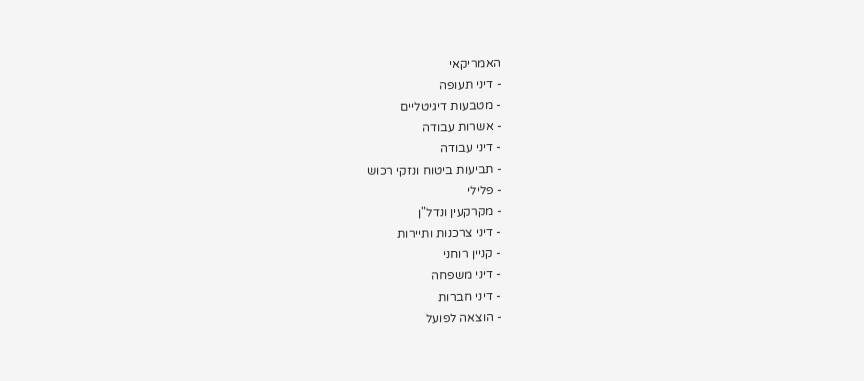האמריקאי
- דיני תעופה
- מטבעות דיגיטליים
- אשרות עבודה
- דיני עבודה
- תביעות ביטוח ונזקי רכוש
- פלילי
- מקרקעין ונדל"ן
- דיני צרכנות ותיירות
- קניין רוחני
- דיני משפחה
- דיני חברות
- הוצאה לפועל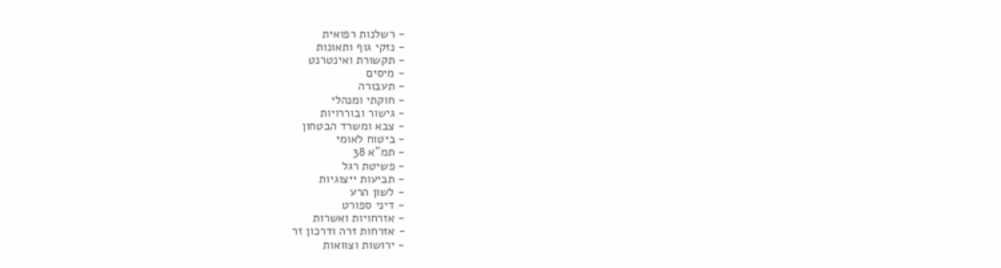- רשלנות רפואית
- נזקי גוף ותאונות
- תקשורת ואינטרנט
- מיסים
- תעבורה
- חוקתי ומנהלי
- גישור ובוררויות
- צבא ומשרד הבטחון
- ביטוח לאומי
- תמ"א 38
- פשיטת רגל
- תביעות ייצוגיות
- לשון הרע
- דיני ספורט
- אזרחויות ואשרות
- אזרחות זרה ודרכון זר
- ירושות וצוואות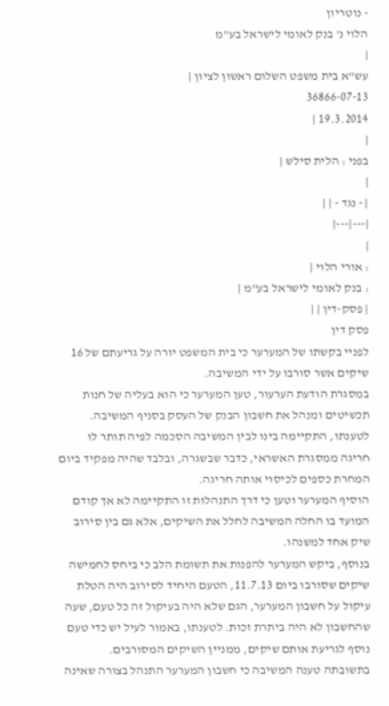- נוטריון
הלוי נ' בנק לאומי לישראל בע"מ
|
עש"א בית משפט השלום ראשון לציון |
36866-07-13
19.3.2014 |
|
בפני : הלית סילש |
|
| - נגד - | |
|---|---|
|
: אורי הלוי |
: בנק לאומי לישראל בע"מ |
| פסק-דין | |
פסק דין
לפניי בקשתו של המערער כי בית המשפט יורה על גריעתם של 16 שיקים אשר סורבו על ידי המשיבה.
במסגרת הודעת הערעור, טען המערער כי הוא בעליה של חנות תכשיטים ומנהל את חשבון הבנק של העסק בסניף המשיבה.
לטענתו, התקיימה בינו לבין המשיבה הסכמה לפיה תותר לו חריגה ממסגרת האשראי, כדבר שבשגרה, ובלבד שהיה מפקיד ביום המחרת כספים לכיסוי אותה חריגה.
הוסיף המערער וטען כי דרך התנהלות זו התקיימה לא אך קודם המועד בו החלה המשיבה לחלל את השיקים, אלא גם בין סירוב שיק אחד למשנהו.
בנוסף, ביקש המערער להפנות את תשומת הלב כי ביחס לחמישה שיקים שסורבו ביום 11.7.13, הטעם היחיד לסירוב היה הטלת עיקול על חשבון המערער, הגם שלא היה בעיקול זה כל טעם, שעה שהחשבון לא היה ביתרת זכות. לטענתו, באמור לעיל יש כדי טעם נוסף לגריעת אותם שיקים, ממניין השיקים המסורבים.
בתשובתה טענה המשיבה כי חשבון המערער התנהל בצורה שאינה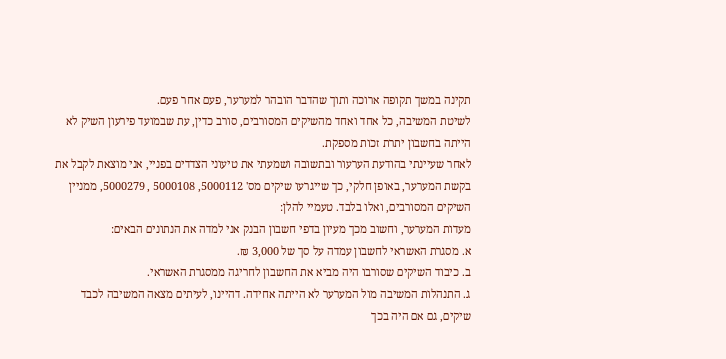תקינה במשך תקופה ארוכה ותוך שהדבר הובהר למערער, פעם אחר פעם.
לשיטת המשיבה, כל אחד ואחד מהשיקים המסורבים, סורב כדין, עת שבמועד פירעון השיק לא הייתה בחשבון יתרת זכות מספקת.
לאחר שעיינתי בהודעת הערעור ובתשובה ושמעתי את טיעוני הצדדים בפניי, אני מוצאת לקבל את בקשת המערער, באופן חלקי, כך שייגרעו שיקים מס' 5000112, 5000108 , 5000279, ממניין השיקים המסורבים, ואלו בלבד. טעמיי להלן:
מעדות המערער, וחשוב מכך מעיון בדפי חשבון הבנק אני למדה את הנתונים הבאים:
א. מסגרת האשראי לחשבון עמדה על סך של 3,000 ₪.
ב. כיבוד השיקים שסורבו היה מביא את החשבון לחריגה ממסגרת האשראי.
ג. התנהלות המשיבה מול המערער לא הייתה אחידה. דהיינו, לעיתים מצאה המשיבה לכבד שיקים, גם אם היה בכך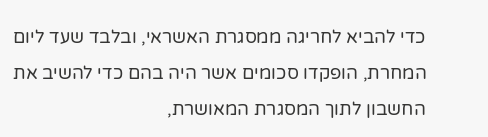כדי להביא לחריגה ממסגרת האשראי, ובלבד שעד ליום המחרת, הופקדו סכומים אשר היה בהם כדי להשיב את החשבון לתוך המסגרת המאושרת,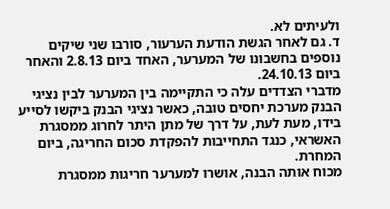ולעיתים לא.
ד. גם לאחר הגשת הודעת הערעור, סורבו שני שיקים נוספים בחשבונו של המערער, האחד ביום 2.8.13 והאחר ביום 24.10.13.
מדברי הצדדים עלה כי התקיימה בין המערער לבין נציגי הבנק מערכת יחסים טובה, כאשר נציגי הבנק ביקשו לסייע בידו, מעת לעת, על דרך של מתן היתר לחרוג ממסגרת האשראי, כנגד התחייבות להפקדת סכום החריגה, ביום המחרת.
מכוח אותה הבנה, אושרו למערער חריגות ממסגרת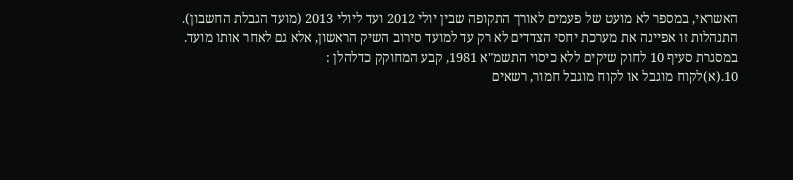האשראי, במספר לא מועט של פעמים לאורך התקופה שבין יולי 2012 ועד ליולי 2013 (מועד הגבלת החשבון).
התנהלות זו אפיינה את מערכת יחסי הצדדים לא רק עד למועד סירוב השיק הראשון, אלא גם לאחר אותו מועד.
במסגרת סעיף 10 לחוק שיקים ללא כיסוי התשמ"א 1981, קבע המחוקק כדלהלן :
10.(א)לקוח מוגבל או לקוח מוגבל חמור, רשאים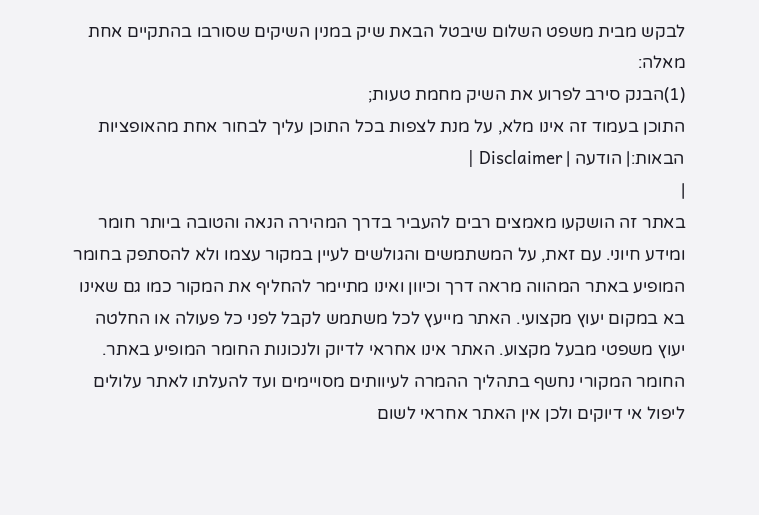לבקש מבית משפט השלום שיבטל הבאת שיק במנין השיקים שסורבו בהתקיים אחת מאלה:
(1)הבנק סירב לפרוע את השיק מחמת טעות;
התוכן בעמוד זה אינו מלא, על מנת לצפות בכל התוכן עליך לבחור אחת מהאופציות הבאות:| הודעה | Disclaimer |
|
באתר זה הושקעו מאמצים רבים להעביר בדרך המהירה הנאה והטובה ביותר חומר ומידע חיוני. עם זאת, על המשתמשים והגולשים לעיין במקור עצמו ולא להסתפק בחומר המופיע באתר המהווה מראה דרך וכיוון ואינו מתיימר להחליף את המקור כמו גם שאינו בא במקום יעוץ מקצועי. האתר מייעץ לכל משתמש לקבל לפני כל פעולה או החלטה יעוץ משפטי מבעל מקצוע. האתר אינו אחראי לדיוק ולנכונות החומר המופיע באתר. החומר המקורי נחשף בתהליך ההמרה לעיוותים מסויימים ועד להעלתו לאתר עלולים ליפול אי דיוקים ולכן אין האתר אחראי לשום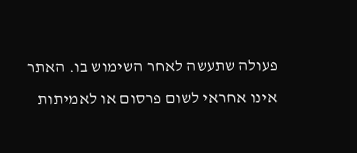פעולה שתעשה לאחר השימוש בו. האתר אינו אחראי לשום פרסום או לאמיתות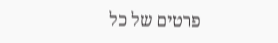פרטים של כל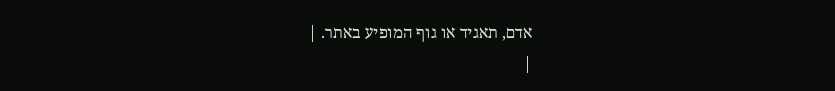אדם, תאגיד או גוף המופיע באתר. |
|